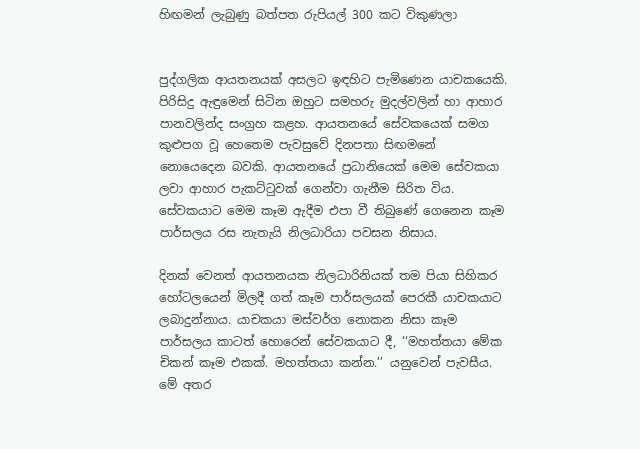හිඟමන් ලැබුණු බත්පත රුපියල් 300 කට විකුණලා


පුද්ගලික ආයතනයක් අසලට ඉඳහිට පැමිණෙන යාචකයෙකි. පිරිසිදු ඇඳුමෙන් සිටින ඔහුට සමහරු මුදල්වලින් හා ආහාර පානවලින්ද සංග්‍රහ කළහ. ආයතනයේ සේවකයෙක් සමග කුළුපග වූ හෙතෙම පැවසුවේ දිනපතා සිඟමනේ නොයෙදෙන බවකි. ආයතනයේ ප්‍රධානියෙක් මෙම සේවකයා ලවා ආහාර පැකට්ටුවක් ගෙන්වා ගැනීම සිරිත විය. සේවකයාට මෙම කෑම ඇදීම එපා වී තිබුණේ ගෙනෙන කෑම පාර්සලය රස නැතැයි නිලධාරියා පවසන නිසාය.

දිනක් වෙනත් ආයතනයක නිලධාරිනියක් තම පියා සිහිකර හෝටලයෙන් මිලදී ගත් කෑම පාර්සලයක් පෙරකී යාචකයාට ලබාදුන්නාය. යාචකයා මස්වර්ග නොකන නිසා කෑම පාර්සලය කාටත් හොරෙන් සේවකයාට දී, ‘‘මහත්තයා මේක චිකන් කෑම එකක්. මහත්තයා කන්න.’’ යනුවෙන් පැවසීය. මේ අතර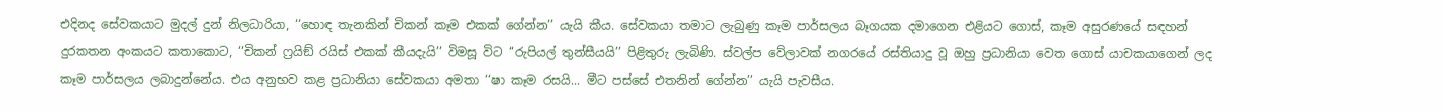එදිනද සේවකයාට මුදල් දුන් නිලධාරියා, ‘‘හොඳ තැනකින් චිකන් කෑම එකක් ගේන්න’’ යැයි කීය. සේවකයා තමාට ලැබුණු කෑම පාර්සලය බෑගයක දමාගෙන එළියට ගොස්, කෑම අසුරණයේ සඳහන් දුරකතන අංකයට කතාකොට, ‘‘චිකන් ෆ්‍රයිඞ් රයිස් එකක් කීයදැයි’’ විමසූ විට ‘‘රුපියල් තුන්සීයයි’’ පිළිතුරු ලැබිණි. ස්වල්ප වේලාවක් නගරයේ රස්තියාදු වූ ඔහු ප්‍රධානියා වෙත ගොස් යාචකයාගෙන් ලද කෑම පාර්සලය ලබාදුන්නේය. එය අනුභව කළ ප්‍රධානියා සේවකයා අමතා ‘‘ෂා කෑම රසයි... මීට පස්සේ එතනින් ගේන්න’’ යැයි පැවසීය.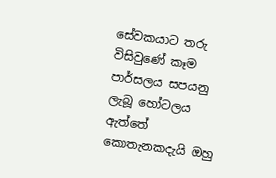සේවකයාට තරු විසිවුණේ කෑම පාර්සලය සපයනු ලැබූ හෝටලය ඇත්තේ කොතැනකදැයි ඔහු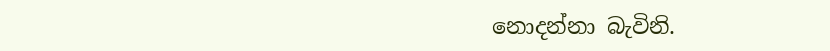නොදන්නා බැවිනි.